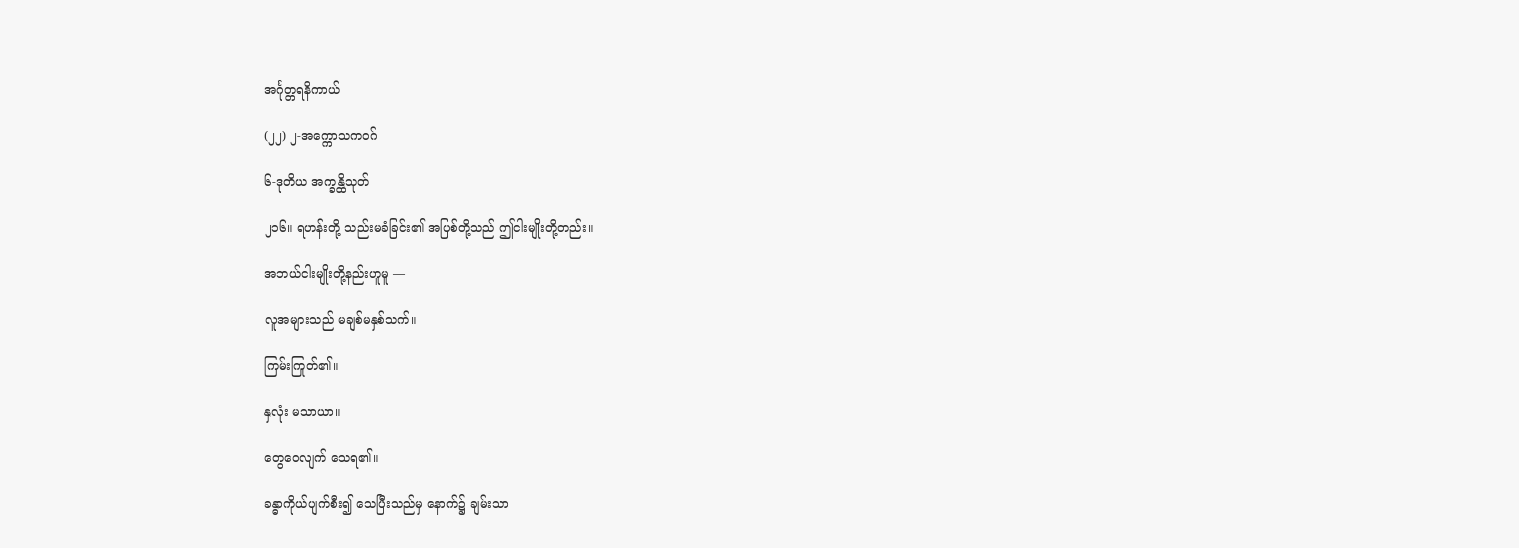အင်္ဂုတ္တရနိကာယ်

(၂၂) ၂-အက္ကောသကဝဂ်

၆-ဒုတိယ အက္ခန္ထိသုတ်

၂၁၆။ ရဟန်းတို့ သည်းမခံခြင်း၏ အပြစ်တို့သည် ဤငါးမျိုးတို့တည်း။

အဘယ်ငါးမျိုးတို့နည်းဟူမူ —

လူအများသည် မချစ်မနှစ်သက်။

ကြမ်းကြုတ်၏။

နှလုံး မသာယာ။

တွေဝေလျက် သေရ၏။

ခန္ဓာကိုယ်ပျက်စီး၍ သေပြီးသည်မှ နောက်၌ ချမ်းသာ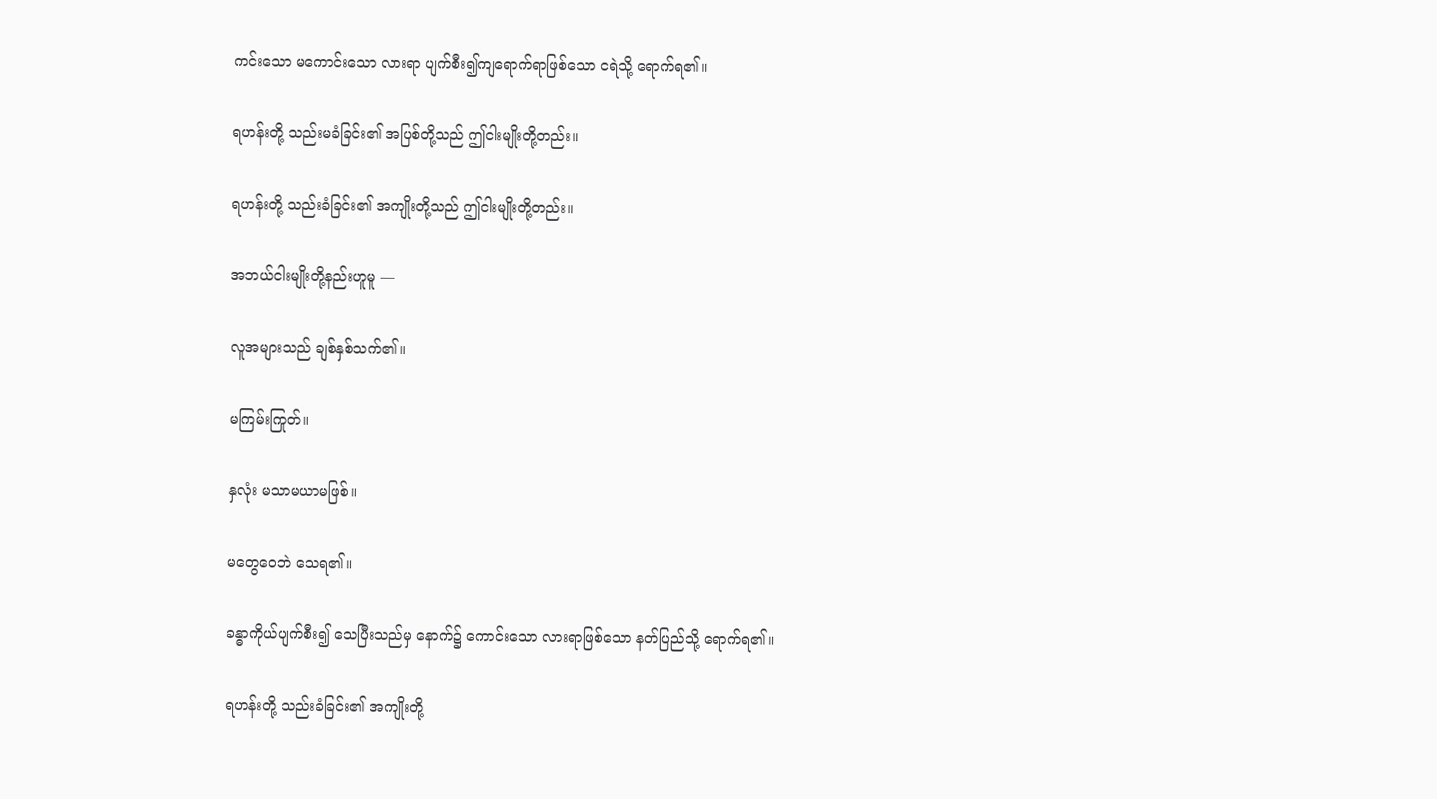ကင်းသော မကောင်းသော လားရာ ပျက်စီး၍ကျရောက်ရာဖြစ်သော ငရဲသို့ ရောက်ရ၏။

ရဟန်းတို့ သည်းမခံခြင်း၏ အပြစ်တို့သည် ဤငါးမျိုးတို့တည်း။

ရဟန်းတို့ သည်းခံခြင်း၏ အကျိုးတို့သည် ဤငါးမျိုးတို့တည်း။

အဘယ်ငါးမျိုးတို့နည်းဟူမူ —

လူအများသည် ချစ်နှစ်သက်၏။

မကြမ်းကြုတ်။

နှလုံး မသာမယာမဖြစ်။

မတွေဝေဘဲ သေရ၏။

ခန္ဓာကိုယ်ပျက်စီး၍ သေပြီးသည်မှ နောက်၌ ကောင်းသော လားရာဖြစ်သော နတ်ပြည်သို့ ရောက်ရ၏။

ရဟန်းတို့ သည်းခံခြင်း၏ အကျိုးတို့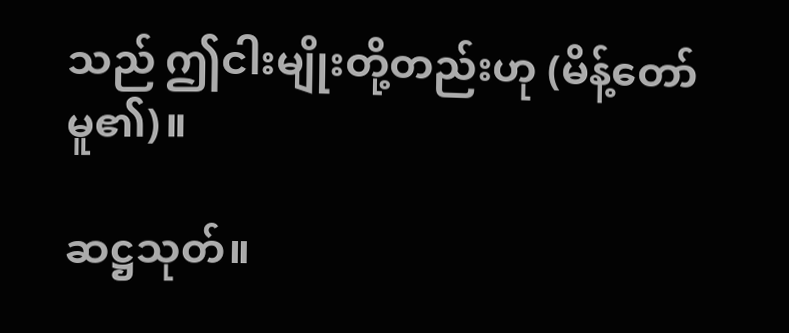သည် ဤငါးမျိုးတို့တည်းဟု (မိန့်တော်မူ၏)။

ဆဋ္ဌသုတ်။